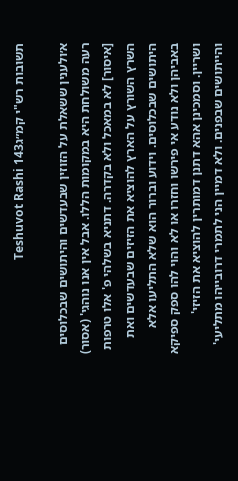תשובות רש"י קמ״גTeshuvot Rashi 143

א׳ולענין ששאלת על הזוזין שבעדשים והיתושים שבכלוסים רעה משולחת היא במקומות הללו. אבל אין אנו נוהגי' (אסור) [איסור] לא במאכל ולא בקדרה. דתניא בשלהי פ' אלו טרפות השרץ השורץ על הארץ להוציא את הזיזים שבעדשים ואת היתושים שבכלוסים. וידוע וברור הוא שלא התליעו אלא באביהן ולא נודע אי פירשו וחזרו או לא והוי להו ספק ספיקא ושריין. וסמכינן אהא דתנן דמותרין להוציא את הזיזי' והייתושים שבפנים. ולא דמיין הני לתמרי דרובייהו מתליעי'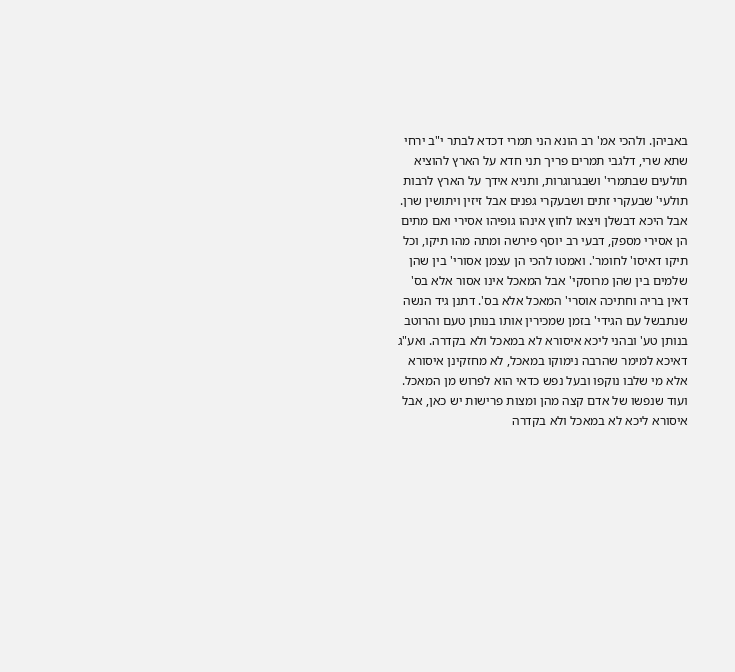באביהן. ולהכי אמ' רב הונא הני תמרי דכדא לבתר י"ב ירחי שתא שרי, דלגבי תמרים פריך תני חדא על הארץ להוציא תולעים שבתמרי' ושבגרוגרות, ותניא אידך על הארץ לרבות תולעי' שבעקרי זתים ושבעקרי גפנים אבל זיזין ויתושין שרן. אבל היכא דבשלן ויצאו לחוץ אינהו גופיהו אסירי ואם מתים הן אסירי מספק, דבעי רב יוסף פירשה ומתה מהו תיקו, וכל תיקו דאיסו' לחומר'. ואמטו להכי הן עצמן אסורי' בין שהן שלמים בין שהן מרוסקי' אבל המאכל אינו אסור אלא בס' דאין בריה וחתיכה אוסרי' המאכל אלא בס'. דתנן גיד הנשה שנתבשל עם הגידי' בזמן שמכירין אותו בנותן טעם והרוטב בנותן טע' ובהני ליכא איסורא לא במאכל ולא בקדרה. ואע"ג דאיכא למימר שהרבה נימוקו במאכל, לא מחזקינן איסורא אלא מי שלבו נוקפו ובעל נפש כדאי הוא לפרוש מן המאכל. ועוד שנפשו של אדם קצה מהן ומצות פרישות יש כאן, אבל איסורא ליכא לא במאכל ולא בקדרה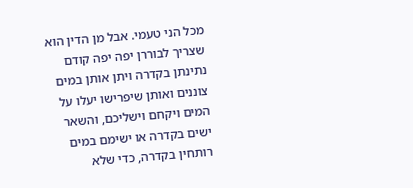מכל הני טעמי. אבל מן הדין הוא שצריך לבוררן יפה יפה קודם נתינתן בקדרה ויתן אותן במים צוננים ואותן שיפרישו יעלו על המים ויקחם וישליכם, והשאר ישים בקדרה או ישימם במים רותחין בקדרה, כדי שלא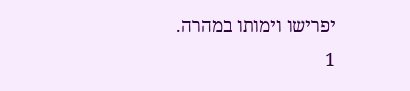יפרישו וימותו במהרה.
1